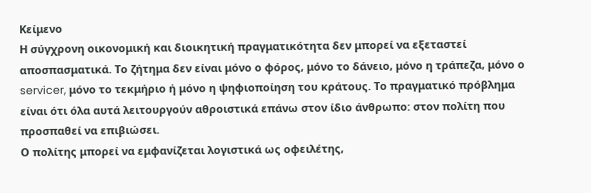Κείμενο
Η σύγχρονη οικονομική και διοικητική πραγματικότητα δεν μπορεί να εξεταστεί αποσπασματικά. Το ζήτημα δεν είναι μόνο ο φόρος, μόνο το δάνειο, μόνο η τράπεζα, μόνο ο servicer, μόνο το τεκμήριο ή μόνο η ψηφιοποίηση του κράτους. Το πραγματικό πρόβλημα είναι ότι όλα αυτά λειτουργούν αθροιστικά επάνω στον ίδιο άνθρωπο: στον πολίτη που προσπαθεί να επιβιώσει.
Ο πολίτης μπορεί να εμφανίζεται λογιστικά ως οφειλέτης,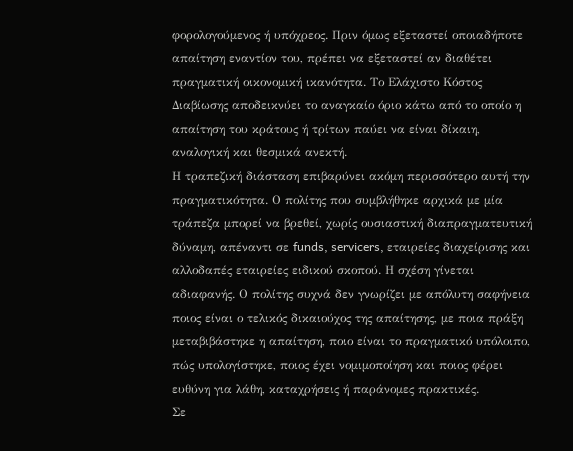φορολογούμενος ή υπόχρεος. Πριν όμως εξεταστεί οποιαδήποτε απαίτηση εναντίον του, πρέπει να εξεταστεί αν διαθέτει πραγματική οικονομική ικανότητα. Το Ελάχιστο Κόστος Διαβίωσης αποδεικνύει το αναγκαίο όριο κάτω από το οποίο η απαίτηση του κράτους ή τρίτων παύει να είναι δίκαιη, αναλογική και θεσμικά ανεκτή.
Η τραπεζική διάσταση επιβαρύνει ακόμη περισσότερο αυτή την πραγματικότητα. Ο πολίτης που συμβλήθηκε αρχικά με μία τράπεζα μπορεί να βρεθεί, χωρίς ουσιαστική διαπραγματευτική δύναμη, απέναντι σε funds, servicers, εταιρείες διαχείρισης και αλλοδαπές εταιρείες ειδικού σκοπού. Η σχέση γίνεται αδιαφανής. Ο πολίτης συχνά δεν γνωρίζει με απόλυτη σαφήνεια ποιος είναι ο τελικός δικαιούχος της απαίτησης, με ποια πράξη μεταβιβάστηκε η απαίτηση, ποιο είναι το πραγματικό υπόλοιπο, πώς υπολογίστηκε, ποιος έχει νομιμοποίηση και ποιος φέρει ευθύνη για λάθη, καταχρήσεις ή παράνομες πρακτικές.
Σε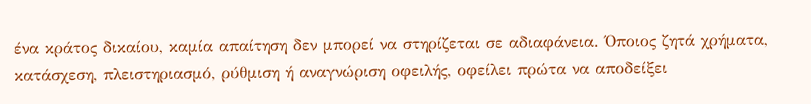ένα κράτος δικαίου, καμία απαίτηση δεν μπορεί να στηρίζεται σε αδιαφάνεια. Όποιος ζητά χρήματα, κατάσχεση, πλειστηριασμό, ρύθμιση ή αναγνώριση οφειλής, οφείλει πρώτα να αποδείξει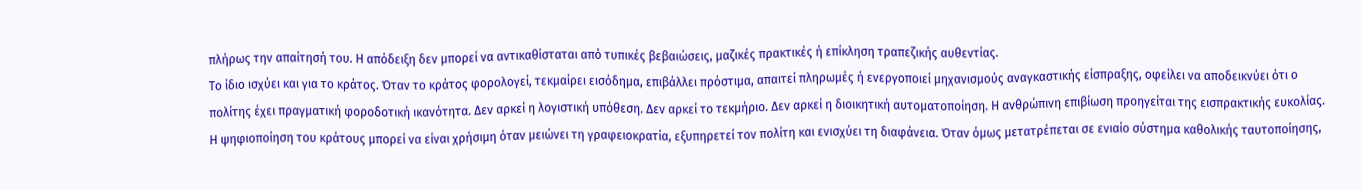πλήρως την απαίτησή του. Η απόδειξη δεν μπορεί να αντικαθίσταται από τυπικές βεβαιώσεις, μαζικές πρακτικές ή επίκληση τραπεζικής αυθεντίας.
Το ίδιο ισχύει και για το κράτος. Όταν το κράτος φορολογεί, τεκμαίρει εισόδημα, επιβάλλει πρόστιμα, απαιτεί πληρωμές ή ενεργοποιεί μηχανισμούς αναγκαστικής είσπραξης, οφείλει να αποδεικνύει ότι ο πολίτης έχει πραγματική φοροδοτική ικανότητα. Δεν αρκεί η λογιστική υπόθεση. Δεν αρκεί το τεκμήριο. Δεν αρκεί η διοικητική αυτοματοποίηση. Η ανθρώπινη επιβίωση προηγείται της εισπρακτικής ευκολίας.
Η ψηφιοποίηση του κράτους μπορεί να είναι χρήσιμη όταν μειώνει τη γραφειοκρατία, εξυπηρετεί τον πολίτη και ενισχύει τη διαφάνεια. Όταν όμως μετατρέπεται σε ενιαίο σύστημα καθολικής ταυτοποίησης,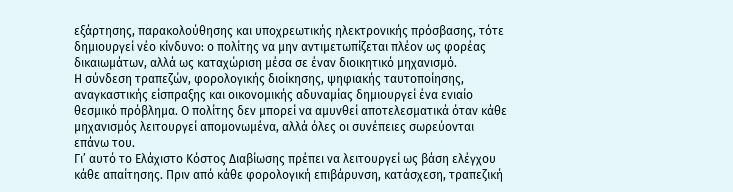εξάρτησης, παρακολούθησης και υποχρεωτικής ηλεκτρονικής πρόσβασης, τότε δημιουργεί νέο κίνδυνο: ο πολίτης να μην αντιμετωπίζεται πλέον ως φορέας δικαιωμάτων, αλλά ως καταχώριση μέσα σε έναν διοικητικό μηχανισμό.
Η σύνδεση τραπεζών, φορολογικής διοίκησης, ψηφιακής ταυτοποίησης, αναγκαστικής είσπραξης και οικονομικής αδυναμίας δημιουργεί ένα ενιαίο θεσμικό πρόβλημα. Ο πολίτης δεν μπορεί να αμυνθεί αποτελεσματικά όταν κάθε μηχανισμός λειτουργεί απομονωμένα, αλλά όλες οι συνέπειες σωρεύονται επάνω του.
Γι’ αυτό το Ελάχιστο Κόστος Διαβίωσης πρέπει να λειτουργεί ως βάση ελέγχου κάθε απαίτησης. Πριν από κάθε φορολογική επιβάρυνση, κατάσχεση, τραπεζική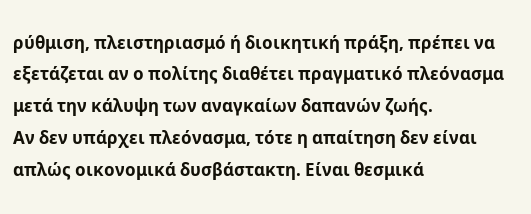ρύθμιση, πλειστηριασμό ή διοικητική πράξη, πρέπει να εξετάζεται αν ο πολίτης διαθέτει πραγματικό πλεόνασμα μετά την κάλυψη των αναγκαίων δαπανών ζωής.
Αν δεν υπάρχει πλεόνασμα, τότε η απαίτηση δεν είναι απλώς οικονομικά δυσβάστακτη. Είναι θεσμικά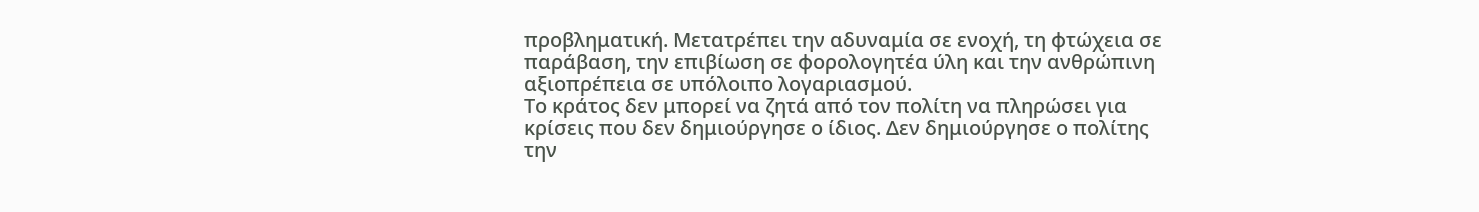προβληματική. Μετατρέπει την αδυναμία σε ενοχή, τη φτώχεια σε παράβαση, την επιβίωση σε φορολογητέα ύλη και την ανθρώπινη αξιοπρέπεια σε υπόλοιπο λογαριασμού.
Το κράτος δεν μπορεί να ζητά από τον πολίτη να πληρώσει για κρίσεις που δεν δημιούργησε ο ίδιος. Δεν δημιούργησε ο πολίτης την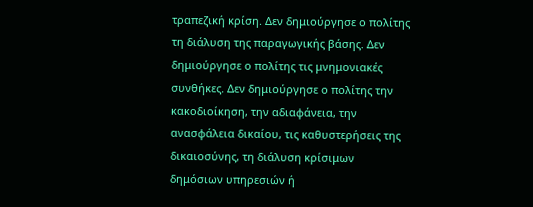τραπεζική κρίση. Δεν δημιούργησε ο πολίτης τη διάλυση της παραγωγικής βάσης. Δεν δημιούργησε ο πολίτης τις μνημονιακές συνθήκες. Δεν δημιούργησε ο πολίτης την κακοδιοίκηση, την αδιαφάνεια, την ανασφάλεια δικαίου, τις καθυστερήσεις της δικαιοσύνης, τη διάλυση κρίσιμων δημόσιων υπηρεσιών ή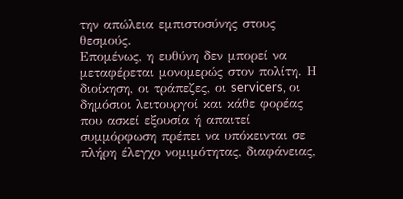την απώλεια εμπιστοσύνης στους θεσμούς.
Επομένως, η ευθύνη δεν μπορεί να μεταφέρεται μονομερώς στον πολίτη. Η διοίκηση, οι τράπεζες, οι servicers, οι δημόσιοι λειτουργοί και κάθε φορέας που ασκεί εξουσία ή απαιτεί συμμόρφωση πρέπει να υπόκεινται σε πλήρη έλεγχο νομιμότητας, διαφάνειας,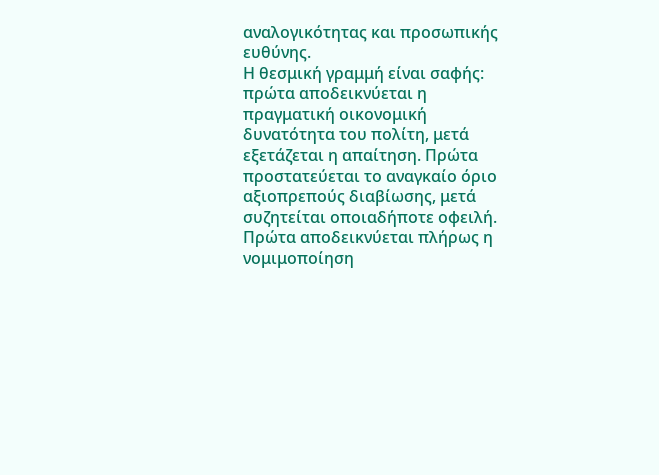αναλογικότητας και προσωπικής ευθύνης.
Η θεσμική γραμμή είναι σαφής: πρώτα αποδεικνύεται η πραγματική οικονομική δυνατότητα του πολίτη, μετά εξετάζεται η απαίτηση. Πρώτα προστατεύεται το αναγκαίο όριο αξιοπρεπούς διαβίωσης, μετά συζητείται οποιαδήποτε οφειλή. Πρώτα αποδεικνύεται πλήρως η νομιμοποίηση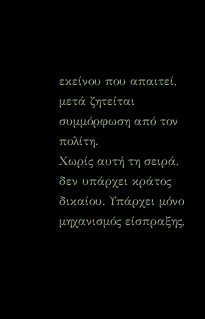εκείνου που απαιτεί, μετά ζητείται συμμόρφωση από τον πολίτη.
Χωρίς αυτή τη σειρά, δεν υπάρχει κράτος δικαίου. Υπάρχει μόνο μηχανισμός είσπραξης,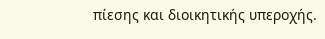πίεσης και διοικητικής υπεροχής.